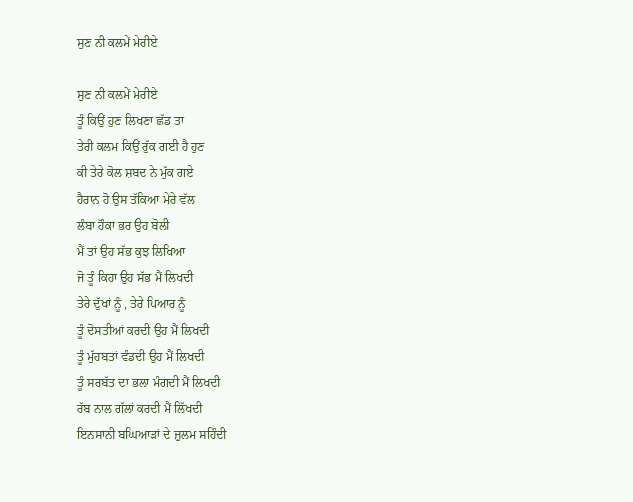ਸੁਣ ਨੀ ਕਲਮੇਂ ਮੇਰੀਏ

ਸੁਣ ਨੀ ਕਲਮੇਂ ਮੇਰੀਏ
ਤੂੰ ਕਿਉਂ ਹੁਣ ਲਿਖਣਾ ਛੱਡ ਤਾ
ਤੇਰੀ ਕਲਮ ਕਿਉਂ ਰੁੱਕ ਗਈ ਹੈ ਹੁਣ
ਕੀ ਤੇਰੇ ਕੋਲ ਸ਼ਬਦ ਨੇ ਮੁੱਕ ਗਏ
ਹੈਰਾਨ ਹੋ ਉਸ ਤੱਕਿਆ ਮੇਰੇ ਵੱਲ
ਲੰਬਾ ਹੌਕਾ ਭਰ ਉਹ ਬੋਲੀ
ਮੈਂ ਤਾਂ ਉਹ ਸੱਭ ਕੁਝ ਲਿਖਿਆ
ਜੋ ਤੂੰ ਕਿਹਾ ਉਹ ਸੱਭ ਮੈਂ ਲਿਖਦੀ
ਤੇਰੇ ਦੁੱਖਾਂ ਨੂੰ , ਤੇਰੇ ਪਿਆਰ ਨੂੰ
ਤੂੰ ਦੋਸਤੀਆਂ ਕਰਦੀ ਉਹ ਮੈਂ ਲਿਖਦੀ
ਤੂੰ ਮੁੱਹਬਤਾਂ ਵੰਡਦੀ ਉਹ ਮੈਂ ਲਿਖਦੀ
ਤੂੰ ਸਰਬੱਤ ਦਾ ਭਲਾ ਮੰਗਦੀ ਮੈਂ ਲਿਖਦੀ
ਰੱਬ ਨਾਲ ਗੱਲਾਂ ਕਰਦੀ ਮੈਂ ਲਿੱਖਦੀ
ਇਨਸਾਨੀ ਬਘਿਆੜਾਂ ਦੇ ਜ਼ੁਲਮ ਸਹਿੰਦੀ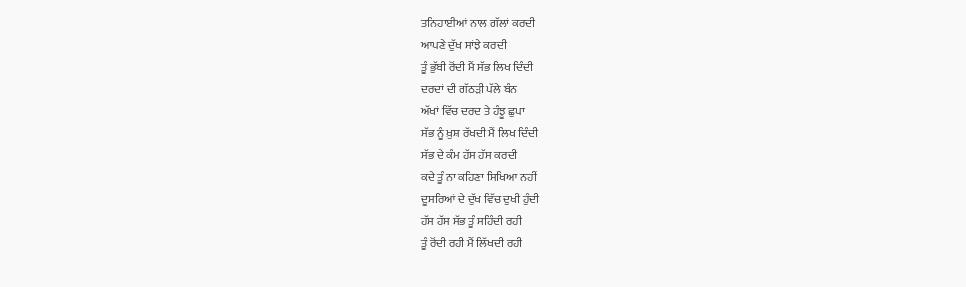ਤਨਿਹਾਈਆਂ ਨਾਲ ਗੱਲਾਂ ਕਰਦੀ
ਆਪਣੇ ਦੁੱਖ ਸਾਂਝੇ ਕਰਦੀ
ਤੂੰ ਭੁੱਬੀ ਰੋਂਦੀ ਮੈਂ ਸੱਭ ਲਿਖ ਦਿੰਦੀ
ਦਰਦਾਂ ਦੀ ਗੱਠੜੀ ਪੱਲੇ ਬੰਨ
ਅੱਖਾਂ ਵਿੱਚ ਦਰਦ ਤੇ ਹੰਝੂ ਛੁਪਾ
ਸੱਭ ਨੂੰ ਖ਼ੁਸ਼ ਰੱਖਦੀ ਮੈਂ ਲਿਖ ਦਿੰਦੀ
ਸੱਭ ਦੇ ਕੰਮ ਹੱਸ ਹੱਸ ਕਰਦੀ
ਕਦੇ ਤੂੰ ਨਾ ਕਹਿਣਾ ਸਿਖਿਆ ਨਹੀਂ
ਦੂਸਰਿਆਂ ਦੇ ਦੁੱਖ ਵਿੱਚ ਦੁਖੀ ਹੁੰਦੀ
ਹੱਸ ਹੱਸ ਸੱਭ ਤੂੰ ਸਹਿੰਦੀ ਰਹੀ
ਤੂੰ ਰੋਂਦੀ ਰਹੀ ਮੈਂ ਲਿੱਖਦੀ ਰਹੀ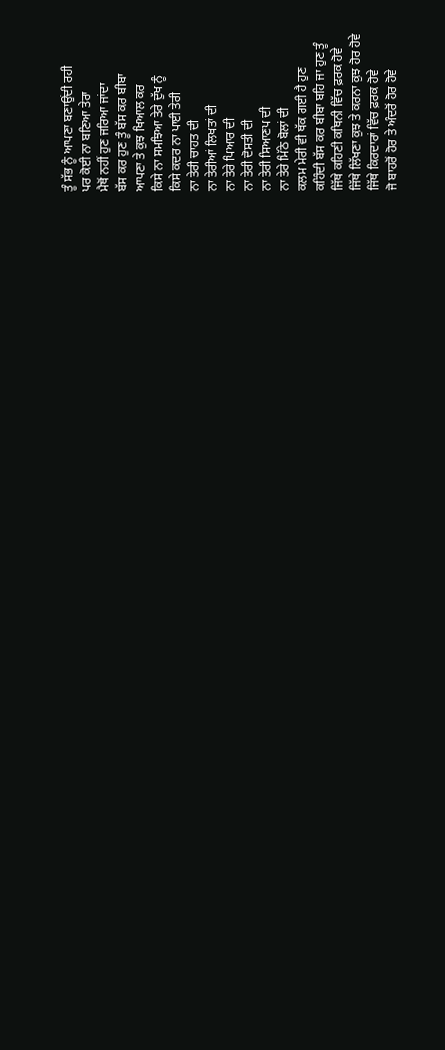ਤੂੰ ਸੱਭ ਨੂੰ ਆਪਣਾ ਬਣਾਉਂਦੀ ਰਹੀ
ਪਰ ਕੋਈ ਨਾ ਬਣਿਆ ਤੇਰਾ
ਮੈਥੋਂ ਨਹੀਂ ਹੁਣ ਜਰਿਆ ਜਾਂਦਾ
ਬੱਸ ਕਰ ਹੁਣ ਤੂੰ ਬੱਸ ਕਰ ਬੀਬਾ
ਆਪਣਾ ਤੇ ਕੁਝ ਖਿਆਲ ਕਰ
ਕਿਸੇ ਨਾ ਸਮਝਿਆ ਤੇਰੇ ਦੁੱਖ ਨੂੰ
ਕਿਸੇ ਕਦਰ ਨਾ ਪਾਈ ਤੇਰੀ
ਨਾ ਤੇਰੀ ਚਾਹਤ ਦੀ
ਨਾ ਤੇਰੀਆਂ ਲਿਖਤਾਂ ਦੀ
ਨਾ ਤੇਰੇ ਪਿਆਰ ਦੀ
ਨਾ ਤੇਰੀ ਦੋਸਤੀ ਦੀ
ਨਾ ਤੇਰੀ ਸਿਆਣਪ ਦੀ
ਨਾ ਤੇਰੇ ਮਿੱਠੇ ਬੋਲਾਂ ਦੀ
ਕਲਮ ਮੇਰੀ ਵੀ ਥੱਕ ਗਈ ਹੈ ਹੁਣ
ਕਹਿੰਦੀ ਬੱਸ ਕਰ ਬੀਬਾ ਬਹਿ ਜਾ ਹੁਣ ਤੂੰ
ਜਿੱਥੇ ਕਹਿਣੀ ਕਥਿਨੀ ਵਿੱਚ ਫ਼ਰਕ ਹੋਵੇ
ਜਿੱਥੇ ਲਿੱਖਣਾ ਕੁਝ ਤੇ ਕਰਨਾ ਕੁਝ ਹੋਰ ਹੋਵੇ
ਜਿੱਥੇ ਕਿਰਦਾਰਾਂ ਵਿੱਚ ਫ਼ਰਕ ਹੋਵੇ
ਜੋ ਬਾਹਰੋਂ ਹੋਰ ਤੇ ਅੰਦਰੋਂ ਹੋਰ ਹੋਵੇ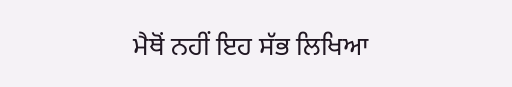ਮੈਥੋਂ ਨਹੀਂ ਇਹ ਸੱਭ ਲਿਖਿਆ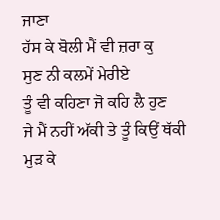ਜਾਣਾ
ਹੱਸ ਕੇ ਬੋਲੀ ਮੈਂ ਵੀ ਜ਼ਰਾ ਕੁ
ਸੁਣ ਨੀ ਕਲਮੇਂ ਮੇਰੀਏ
ਤੂੰ ਵੀ ਕਹਿਣਾ ਜੋ ਕਹਿ ਲੈ ਹੁਣ
ਜੇ ਮੈਂ ਨਹੀਂ ਅੱਕੀ ਤੇ ਤੂੰ ਕਿਉਂ ਥੱਕੀ
ਮੁੜ ਕੇ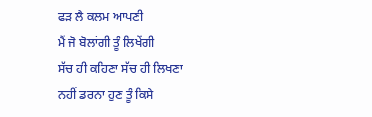ਫੜ ਲੈ ਕਲਮ ਆਪਣੀ
ਮੈਂ ਜੋ ਬੋਲਾਂਗੀ ਤੂੰ ਲਿਖੇਂਗੀ
ਸੱਚ ਹੀ ਕਹਿਣਾ ਸੱਚ ਹੀ ਲਿਖਣਾ
ਨਹੀਂ ਡਰਨਾ ਹੁਣ ਤੂੰ ਕਿਸੇ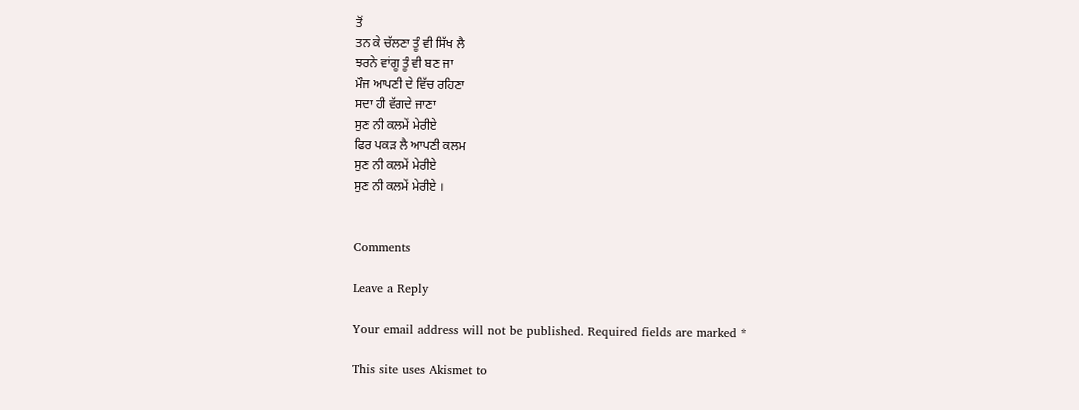ਤੋਂ
ਤਨ ਕੇ ਚੱਲਣਾ ਤੂੰ ਵੀ ਸਿੱਖ ਲੈ
ਝਰਨੇ ਵਾਂਗੂ ਤੂੰ ਵੀ ਬਣ ਜਾ
ਮੌਜ ਆਪਣੀ ਦੇ ਵਿੱਚ ਰਹਿਣਾ
ਸਦਾ ਹੀ ਵੱਗਦੇ ਜਾਣਾ
ਸੁਣ ਨੀ ਕਲਮੇਂ ਮੇਰੀਏ
ਫਿਰ ਪਕੜ ਲੈ ਆਪਣੀ ਕਲਮ
ਸੁਣ ਨੀ ਕਲਮੇਂ ਮੇਰੀਏ
ਸੁਣ ਨੀ ਕਲਮੇਂ ਮੇਰੀਏ ।


Comments

Leave a Reply

Your email address will not be published. Required fields are marked *

This site uses Akismet to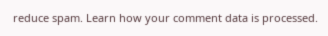reduce spam. Learn how your comment data is processed.